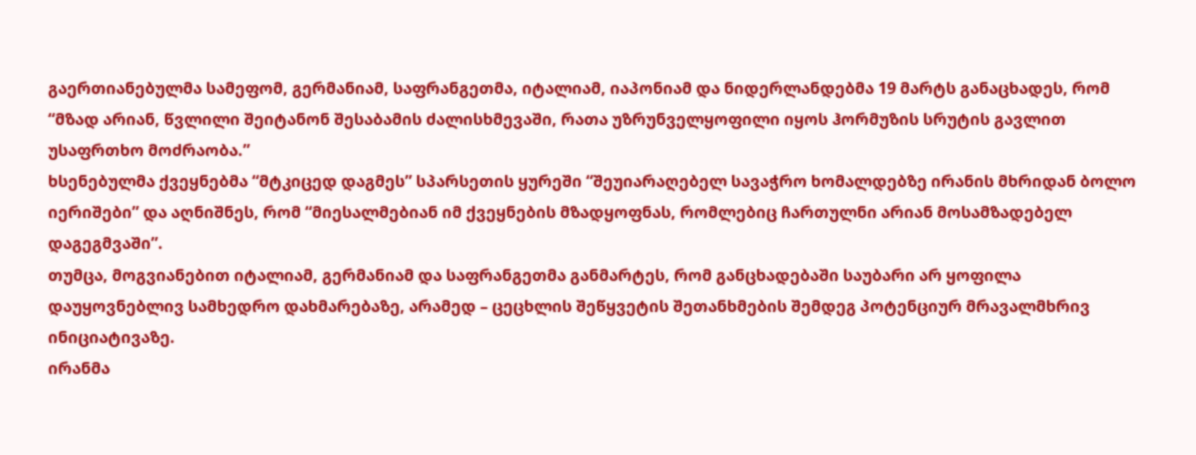გაერთიანებულმა სამეფომ, გერმანიამ, საფრანგეთმა, იტალიამ, იაპონიამ და ნიდერლანდებმა 19 მარტს განაცხადეს, რომ “მზად არიან, წვლილი შეიტანონ შესაბამის ძალისხმევაში, რათა უზრუნველყოფილი იყოს ჰორმუზის სრუტის გავლით უსაფრთხო მოძრაობა.”
ხსენებულმა ქვეყნებმა “მტკიცედ დაგმეს” სპარსეთის ყურეში “შეუიარაღებელ სავაჭრო ხომალდებზე ირანის მხრიდან ბოლო იერიშები” და აღნიშნეს, რომ “მიესალმებიან იმ ქვეყნების მზადყოფნას, რომლებიც ჩართულნი არიან მოსამზადებელ დაგეგმვაში”.
თუმცა, მოგვიანებით იტალიამ, გერმანიამ და საფრანგეთმა განმარტეს, რომ განცხადებაში საუბარი არ ყოფილა დაუყოვნებლივ სამხედრო დახმარებაზე, არამედ – ცეცხლის შეწყვეტის შეთანხმების შემდეგ პოტენციურ მრავალმხრივ ინიციატივაზე.
ირანმა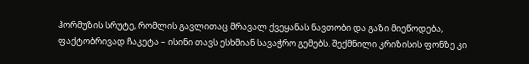ჰორმუზის სრუტე, რომლის გავლითაც მრავალ ქვეყანას ნავთობი და გაზი მიეწოდება, ფაქტობრივად ჩაკეტა – ისინი თავს ესხმიან სავაჭრო გემებს. შექმნილი კრიზისის ფონზე კი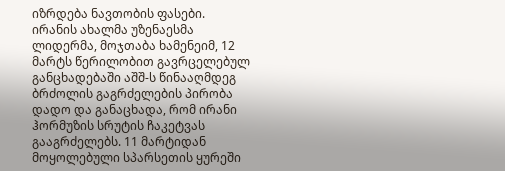იზრდება ნავთობის ფასები.
ირანის ახალმა უზენაესმა ლიდერმა, მოჯთაბა ხამენეიმ, 12 მარტს წერილობით გავრცელებულ განცხადებაში აშშ-ს წინააღმდეგ ბრძოლის გაგრძელების პირობა დადო და განაცხადა, რომ ირანი ჰორმუზის სრუტის ჩაკეტვას გააგრძელებს. 11 მარტიდან მოყოლებული სპარსეთის ყურეში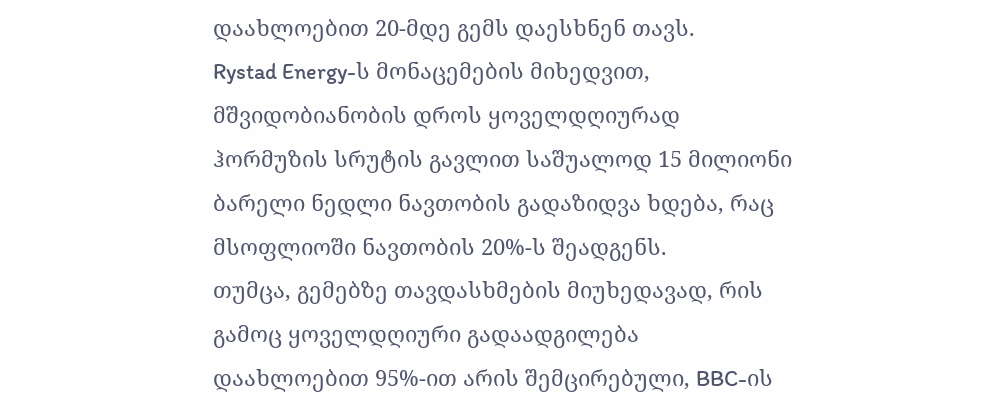დაახლოებით 20-მდე გემს დაესხნენ თავს.
Rystad Energy-ს მონაცემების მიხედვით, მშვიდობიანობის დროს ყოველდღიურად ჰორმუზის სრუტის გავლით საშუალოდ 15 მილიონი ბარელი ნედლი ნავთობის გადაზიდვა ხდება, რაც მსოფლიოში ნავთობის 20%-ს შეადგენს.
თუმცა, გემებზე თავდასხმების მიუხედავად, რის გამოც ყოველდღიური გადაადგილება დაახლოებით 95%-ით არის შემცირებული, BBC-ის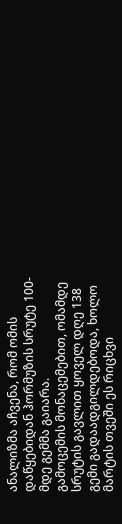ანალიზმა აჩვენა, რომ ომის დაწყებიდან ჰორმუზის სრუტე 100-მდე გემმა გაიარა.
გამოცემის მონაცემებით, ომამდე სრუტის გავლით ყოველ დღე 138 გემი გადაადგილდებოდა, ხოლო მარტის თვეში ეს რიცხვი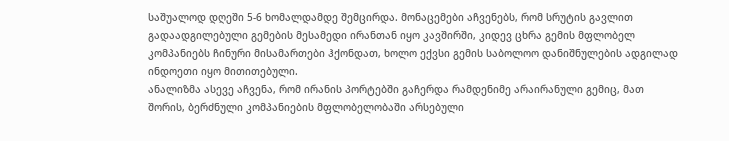საშუალოდ დღეში 5-6 ხომალდამდე შემცირდა. მონაცემები აჩვენებს, რომ სრუტის გავლით გადაადგილებული გემების მესამედი ირანთან იყო კავშირში, კიდევ ცხრა გემის მფლობელ კომპანიებს ჩინური მისამართები ჰქონდათ, ხოლო ექვსი გემის საბოლოო დანიშნულების ადგილად ინდოეთი იყო მითითებული.
ანალიზმა ასევე აჩვენა, რომ ირანის პორტებში გაჩერდა რამდენიმე არაირანული გემიც, მათ შორის, ბერძნული კომპანიების მფლობელობაში არსებული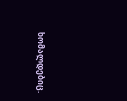ხომალდებიც.